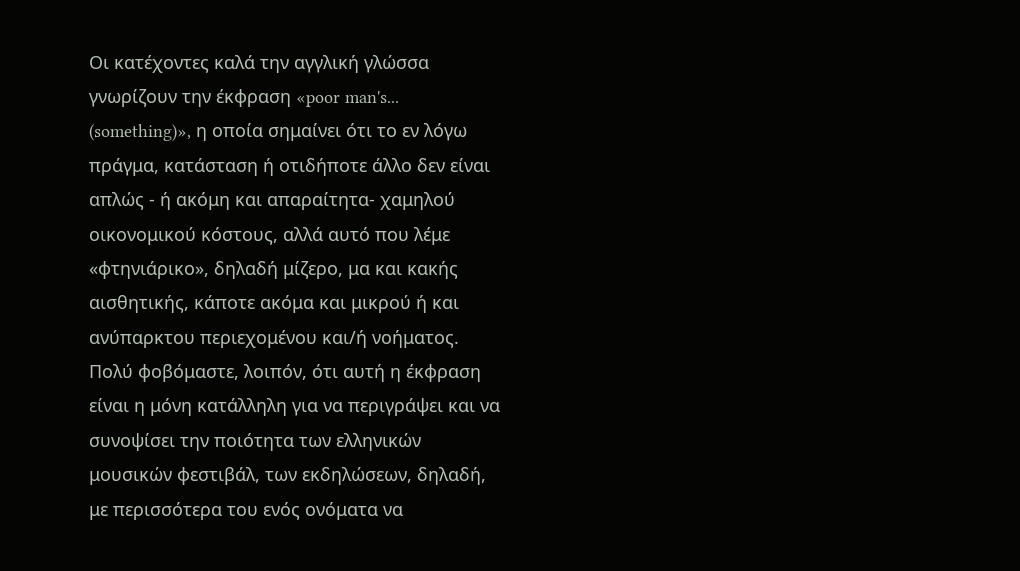Οι κατέχοντες καλά την αγγλική γλώσσα γνωρίζουν την έκφραση «poor man's... (something)», η οποία σημαίνει ότι το εν λόγω πράγμα, κατάσταση ή οτιδήποτε άλλο δεν είναι απλώς - ή ακόμη και απαραίτητα- χαμηλού οικονομικού κόστους, αλλά αυτό που λέμε «φτηνιάρικο», δηλαδή μίζερο, μα και κακής αισθητικής, κάποτε ακόμα και μικρού ή και ανύπαρκτου περιεχομένου και/ή νοήματος. Πολύ φοβόμαστε, λοιπόν, ότι αυτή η έκφραση είναι η μόνη κατάλληλη για να περιγράψει και να συνοψίσει την ποιότητα των ελληνικών μουσικών φεστιβάλ, των εκδηλώσεων, δηλαδή, με περισσότερα του ενός ονόματα να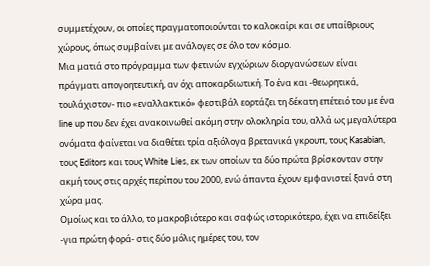συμμετέχουν, οι οποίες πραγματοποιούνται το καλοκαίρι και σε υπαίθριους χώρους, όπως συμβαίνει με ανάλογες σε όλο τον κόσμο.
Μια ματιά στο πρόγραμμα των φετινών εγχώριων διοργανώσεων είναι πράγματι απογοητευτική, αν όχι αποκαρδιωτική. Το ένα και -θεωρητικά, τουλάχιστον- πιο «εναλλακτικό» φεστιβάλ εορτάζει τη δέκατη επέτειό του με ένα line up που δεν έχει ανακοινωθεί ακόμη στην ολοκληρία του, αλλά ως μεγαλύτερα ονόματα φαίνεται να διαθέτει τρία αξιόλογα βρετανικά γκρουπ, τους Kasabian, τους Editors και τους White Lies, εκ των οποίων τα δύο πρώτα βρίσκονταν στην ακμή τους στις αρχές περίπου του 2000, ενώ άπαντα έχουν εμφανιστεί ξανά στη χώρα μας.
Ομοίως και το άλλο, το μακροβιότερο και σαφώς ιστορικότερο, έχει να επιδείξει -για πρώτη φορά- στις δύο μόλις ημέρες του, τον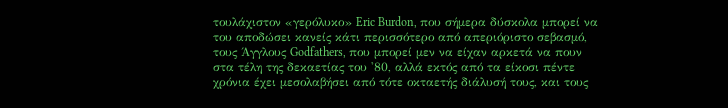τουλάχιστον «γερόλυκο» Eric Burdon, που σήμερα δύσκολα μπορεί να του αποδώσει κανείς κάτι περισσότερο από απεριόριστο σεβασμό, τους Άγγλους Godfathers, που μπορεί μεν να είχαν αρκετά να πουν στα τέλη της δεκαετίας του '80, αλλά εκτός από τα είκοσι πέντε χρόνια έχει μεσολαβήσει από τότε οκταετής διάλυσή τους, και τους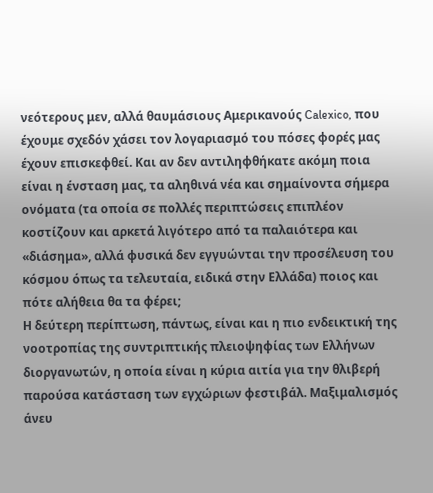νεότερους μεν, αλλά θαυμάσιους Αμερικανούς Calexico, που έχουμε σχεδόν χάσει τον λογαριασμό του πόσες φορές μας έχουν επισκεφθεί. Και αν δεν αντιληφθήκατε ακόμη ποια είναι η ένσταση μας, τα αληθινά νέα και σημαίνοντα σήμερα ονόματα (τα οποία σε πολλές περιπτώσεις επιπλέον κοστίζουν και αρκετά λιγότερο από τα παλαιότερα και «διάσημα», αλλά φυσικά δεν εγγυώνται την προσέλευση του κόσμου όπως τα τελευταία, ειδικά στην Ελλάδα) ποιος και πότε αλήθεια θα τα φέρει;
Η δεύτερη περίπτωση, πάντως, είναι και η πιο ενδεικτική της νοοτροπίας της συντριπτικής πλειοψηφίας των Ελλήνων διοργανωτών, η οποία είναι η κύρια αιτία για την θλιβερή παρούσα κατάσταση των εγχώριων φεστιβάλ. Μαξιμαλισμός άνευ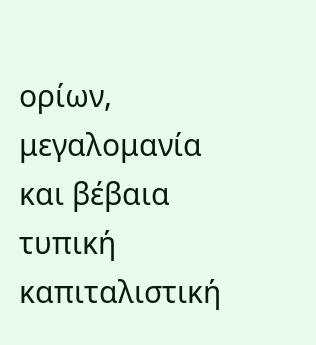ορίων, μεγαλομανία και βέβαια τυπική καπιταλιστική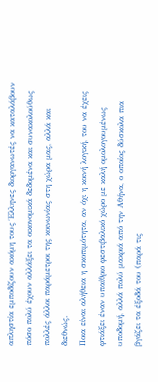απληστία εμποδίζουν ακόμη τους Έλληνες διοργανωτές να καταλάβουν πόσο πολύ έχουν αλλάξει τα οικονομικά δεδομένα και συνακολούθως πολλές άλλοι παράμετροι της κοινωνίας στη χώρα μας, αλλά και διεθνώς.
Ποια είναι αλήθεια η σκοπιμότητα, αν όχι η κοινή λογική, του να έχεις φτιάξει έναν υπαίθριο φεστιβαλικό χώρο με καλή ομολογουμένως υποδομή, αλλά πολύ μακριά από την Αθήνα, ο οποίος δύσκολα πια βγάζει τα έξοδά του (παρά τις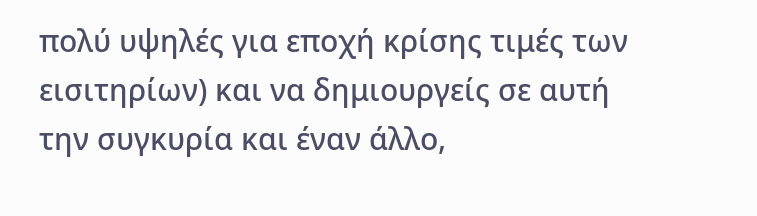πολύ υψηλές για εποχή κρίσης τιμές των εισιτηρίων) και να δημιουργείς σε αυτή την συγκυρία και έναν άλλο,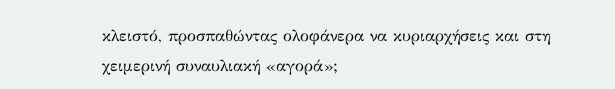κλειστό, προσπαθώντας ολοφάνερα να κυριαρχήσεις και στη χειμερινή συναυλιακή «αγορά»;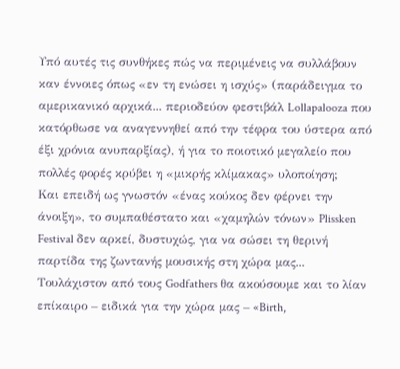Υπό αυτές τις συνθήκες πώς να περιμένεις να συλλάβουν καν έννοιες όπως «εν τη ενώσει η ισχύς» (παράδειγμα το αμερικανικό αρχικά... περιοδεύον φεστιβάλ Lollapalooza που κατόρθωσε να αναγεννηθεί από την τέφρα του ύστερα από έξι χρόνια ανυπαρξίας), ή για το ποιοτικό μεγαλείο που πολλές φορές κρύβει η «μικρής κλίμακας» υλοποίηση;
Και επειδή ως γνωστόν «ένας κούκος δεν φέρνει την άνοιξη», το συμπαθέστατο και «χαμηλών τόνων» Plissken Festival δεν αρκεί, δυστυχώς, για να σώσει τη θερινή παρτίδα της ζωντανής μουσικής στη χώρα μας...
Τουλάχιστον από τους Godfathers θα ακούσουμε και το λίαν επίκαιρο – ειδικά για την χώρα μας – «Birth,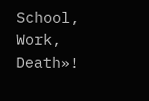School, Work, Death»!